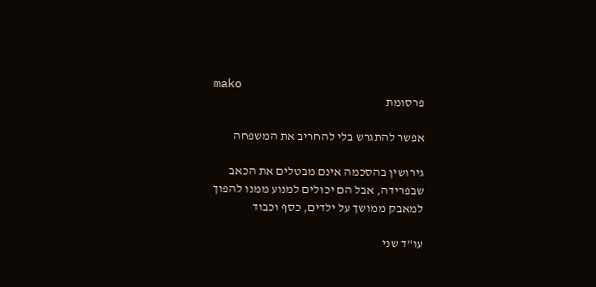mako
פרסומת

אפשר להתגרש בלי להחריב את המשפחה

גירושין בהסכמה אינם מבטלים את הכאב שבפרידה, אבל הם יכולים למנוע ממנו להפוך למאבק ממושך על ילדים, כסף וכבוד

עו"ד שני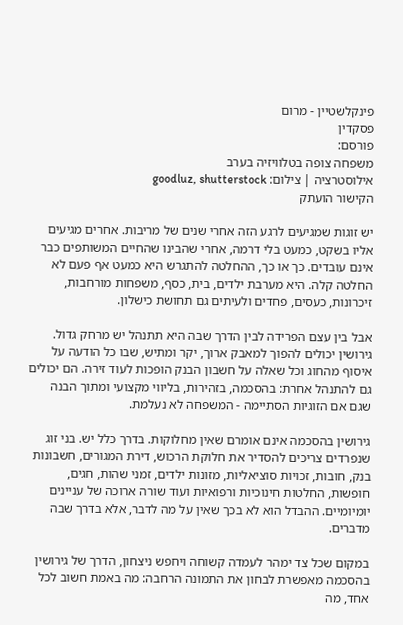פינקלשטיין - מרום
פסקדין
פורסם:
משפחה צופה בטלוויזיה בערב
אילוסטרציה | צילום: goodluz, shutterstock
הקישור הועתק

יש זוגות שמגיעים לרגע הזה אחרי שנים של מריבות. אחרים מגיעים אליו בשקט, כמעט בלי דרמה, אחרי שהבינו שהחיים המשותפים כבר אינם עובדים. כך או כך, ההחלטה להתגרש היא כמעט אף פעם לא החלטה קלה. היא מערבת ילדים, בית, כסף, משפחות מורחבות, זיכרונות, כעסים, פחדים ולעיתים גם תחושת כישלון.

אבל בין עצם הפרידה לבין הדרך שבה היא תתנהל יש מרחק גדול. גירושין יכולים להפוך למאבק ארוך, יקר ומתיש, שבו כל הודעה על איסוף מהחוג וכל שאלה על חשבון הבנק הופכות לעוד זירה. הם יכולים גם להתנהל אחרת: בהסכמה, בזהירות, בליווי מקצועי ומתוך הבנה שגם אם הזוגיות הסתיימה - המשפחה לא נעלמת.

גירושין בהסכמה אינם אומרם שאין מחלוקות. בדרך כלל יש. בני זוג שנפרדים צריכים להסדיר את חלוקת הרכוש, דירת המגורים, חשבונות בנק, חובות, זכויות סוציאליות, מזונות ילדים, זמני שהות, חגים, חופשות, החלטות חינוכיות ורפואיות ועוד שורה ארוכה של עניינים יומיומיים. ההבדל הוא לא בכך שאין על מה לדבר, אלא בדרך שבה מדברים.

במקום שכל צד ימהר לעמדה קשוחה ויחפש ניצחון, הדרך של גירושין בהסכמה מאפשרת לבחון את התמונה הרחבה: מה באמת חשוב לכל אחד, מה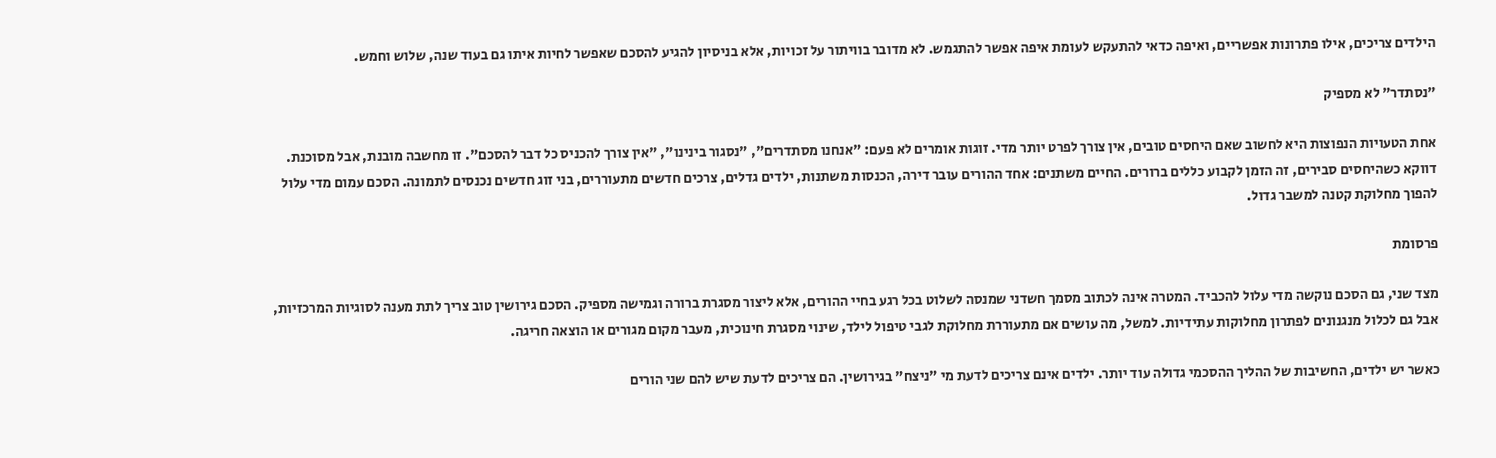הילדים צריכים, אילו פתרונות אפשריים, ואיפה כדאי להתעקש לעומת איפה אפשר להתגמש. לא מדובר בוויתור על זכויות, אלא בניסיון להגיע להסכם שאפשר לחיות איתו גם בעוד שנה, שלוש וחמש.

"נסתדר" לא מספיק

אחת הטעויות הנפוצות היא לחשוב שאם היחסים טובים, אין צורך לפרט יותר מדי. זוגות אומרים לא פעם: "אנחנו מסתדרים", "נסגור בינינו", "אין צורך להכניס כל דבר להסכם". זו מחשבה מובנת, אבל מסוכנת. דווקא כשהיחסים סבירים, זה הזמן לקבוע כללים ברורים. החיים משתנים: אחד ההורים עובר דירה, הכנסות משתנות, ילדים גדלים, צרכים חדשים מתעוררים, בני זוג חדשים נכנסים לתמונה. הסכם עמום מדי עלול להפוך מחלוקת קטנה למשבר גדול.

פרסומת

מצד שני, גם הסכם נוקשה מדי עלול להכביד. המטרה אינה לכתוב מסמך חשדני שמנסה לשלוט בכל רגע בחיי ההורים, אלא ליצור מסגרת ברורה וגמישה מספיק. הסכם גירושין טוב צריך לתת מענה לסוגיות המרכזיות, אבל גם לכלול מנגנונים לפתרון מחלוקות עתידיות. למשל, מה עושים אם מתעוררת מחלוקת לגבי טיפול לילד, שינוי מסגרת חינוכית, מעבר מקום מגורים או הוצאה חריגה.

כאשר יש ילדים, החשיבות של ההליך ההסכמי גדולה עוד יותר. ילדים אינם צריכים לדעת מי "ניצח" בגירושין. הם צריכים לדעת שיש להם שני הורים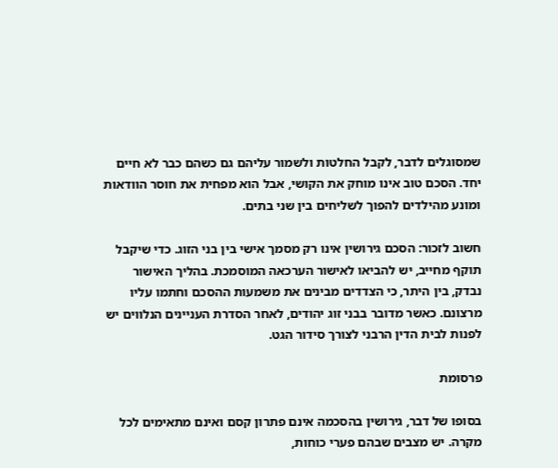שמסוגלים לדבר, לקבל החלטות ולשמור עליהם גם כשהם כבר לא חיים יחד. הסכם טוב אינו מוחק את הקושי, אבל הוא מפחית את חוסר הוודאות ומונע מהילדים להפוך לשליחים בין שני בתים.

חשוב לזכור: הסכם גירושין אינו רק מסמך אישי בין בני הזוג. כדי שיקבל תוקף מחייב, יש להביאו לאישור הערכאה המוסמכת. בהליך האישור נבדק, בין היתר, כי הצדדים מבינים את משמעות ההסכם וחתמו עליו מרצונם. כאשר מדובר בבני זוג יהודים, לאחר הסדרת העניינים הנלווים יש לפנות לבית הדין הרבני לצורך סידור הגט.

פרסומת

בסופו של דבר, גירושין בהסכמה אינם פתרון קסם ואינם מתאימים לכל מקרה. יש מצבים שבהם פערי כוחות,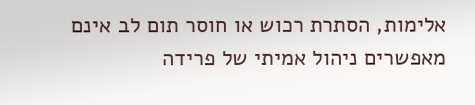אלימות, הסתרת רכוש או חוסר תום לב אינם מאפשרים ניהול אמיתי של פרידה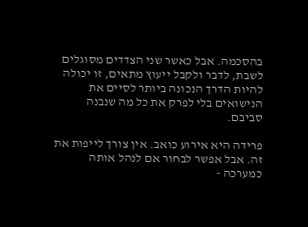בהסכמה. אבל כאשר שני הצדדים מסוגלים לשבת, לדבר ולקבל ייעוץ מתאים, זו יכולה להיות הדרך הנכונה ביותר לסיים את הנישואים בלי לפרק את כל מה שנבנה סביבם.

פרידה היא אירוע כואב. אין צורך לייפות את זה. אבל אפשר לבחור אם לנהל אותה כמערכה -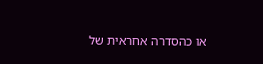או כהסדרה אחראית של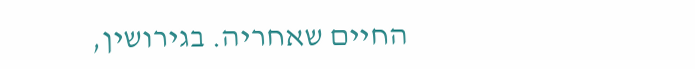החיים שאחריה. בגירושין,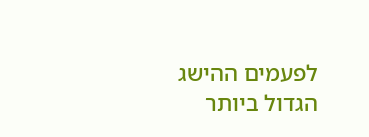לפעמים ההישג הגדול ביותר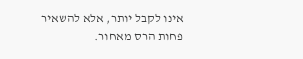אינו לקבל יותר, אלא להשאיר פחות הרס מאחור.